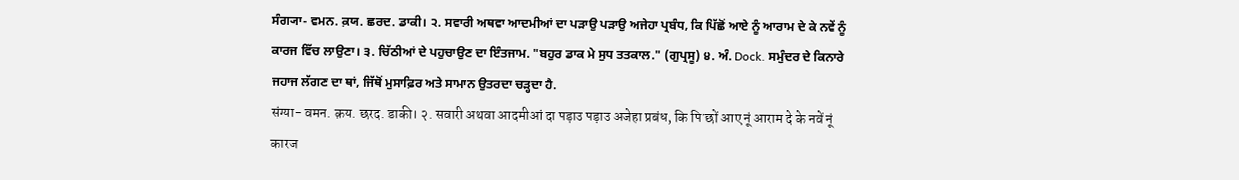ਸੰਗ੍ਯਾ- ਵਮਨ. ਕ਼ਯ. ਛਰਦ. ਡਾਕੀ। ੨. ਸਵਾਰੀ ਅਥਵਾ ਆਦਮੀਆਂ ਦਾ ਪੜਾਉ ਪੜਾਉ ਅਜੇਹਾ ਪ੍ਰਬੰਧ, ਕਿ ਪਿੱਛੋਂ ਆਏ ਨੂੰ ਆਰਾਮ ਦੇ ਕੇ ਨਵੇਂ ਨੂੰ ਕਾਰਜ ਵਿੱਚ ਲਾਉਣਾ। ੩. ਚਿੱਠੀਆਂ ਦੇ ਪਹੁਚਾਉਣ ਦਾ ਇੰਤਜਾਮ. "ਬਹੁਰ ਡਾਕ ਮੇ ਸੁਧ ਤਤਕਾਲ." (ਗੁਪ੍ਰਸੂ) ੪. ਅੰ. Dock. ਸਮੁੰਦਰ ਦੇ ਕਿਨਾਰੇ ਜਹਾਜ ਲੱਗਣ ਦਾ ਥਾਂ, ਜਿੱਥੋਂ ਮੁਸਾਫ਼ਿਰ ਅਤੇ ਸਾਮਾਨ ਉਤਰਦਾ ਚੜ੍ਹਦਾ ਹੈ.
संग्या- वमन. क़य. छरद. डाकी। २. सवारी अथवा आदमीआं दा पड़ाउ पड़ाउ अजेहा प्रबंध, कि पिॱछों आए नूं आराम दे के नवें नूं कारज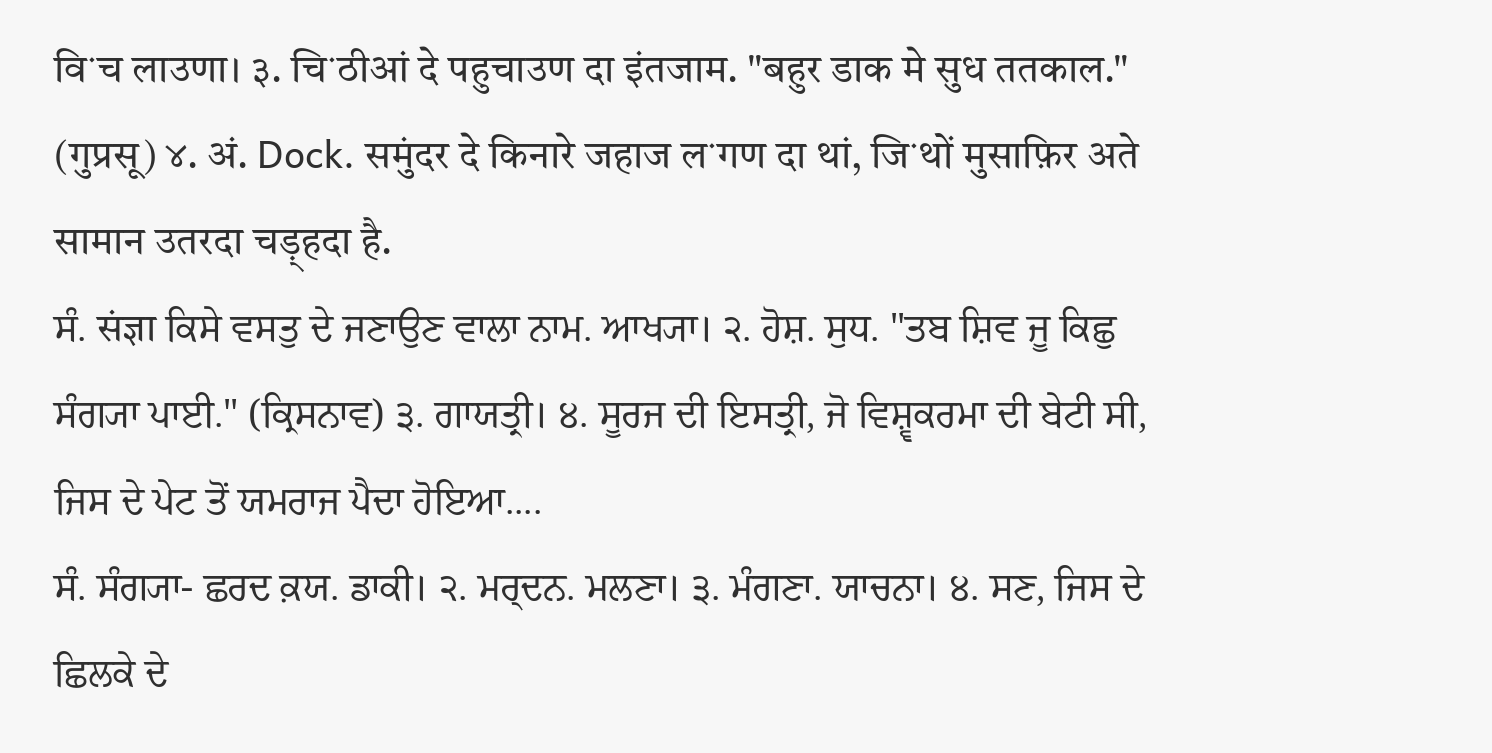विॱच लाउणा। ३. चिॱठीआं दे पहुचाउण दा इंतजाम. "बहुर डाक मे सुध ततकाल." (गुप्रसू) ४. अं. Dock. समुंदर दे किनारे जहाज लॱगण दा थां, जिॱथों मुसाफ़िर अते सामान उतरदा चड़्हदा है.
ਸੰ. संज्ञा ਕਿਸੇ ਵਸਤੁ ਦੇ ਜਣਾਉਣ ਵਾਲਾ ਨਾਮ. ਆਖ੍ਯਾ। ੨. ਹੋਸ਼. ਸੁਧ. "ਤਬ ਸ਼ਿਵ ਜੂ ਕਿਛੁ ਸੰਗ੍ਯਾ ਪਾਈ." (ਕ੍ਰਿਸਨਾਵ) ੩. ਗਾਯਤ੍ਰੀ। ੪. ਸੂਰਜ ਦੀ ਇਸਤ੍ਰੀ, ਜੋ ਵਿਸ਼੍ਵਕਰਮਾ ਦੀ ਬੇਟੀ ਸੀ, ਜਿਸ ਦੇ ਪੇਟ ਤੋਂ ਯਮਰਾਜ ਪੈਦਾ ਹੋਇਆ....
ਸੰ. ਸੰਗ੍ਯਾ- ਛਰਦ ਕ਼ਯ. ਡਾਕੀ। ੨. ਮਰ੍ਦਨ. ਮਲਣਾ। ੩. ਮੰਗਣਾ. ਯਾਚਨਾ। ੪. ਸਣ, ਜਿਸ ਦੇ ਛਿਲਕੇ ਦੇ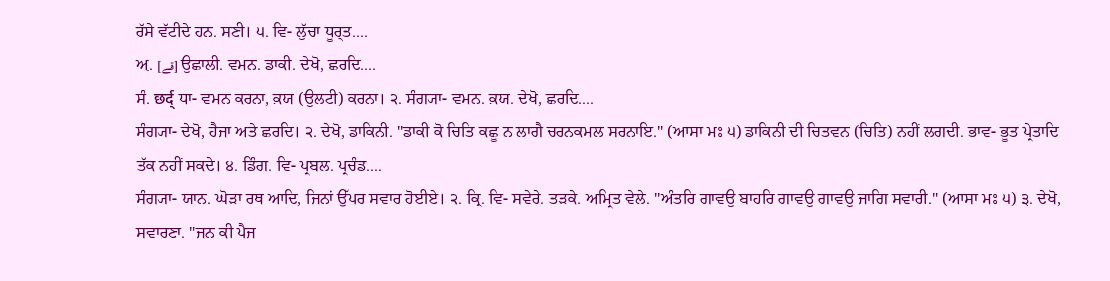ਰੱਸੇ ਵੱਟੀਦੇ ਹਨ. ਸਣੀ। ੫. ਵਿ- ਲੁੱਚਾ ਧੂਰ੍ਤ....
ਅ਼. [قے] ਉਛਾਲੀ. ਵਮਨ. ਡਾਕੀ. ਦੇਖੋ, ਛਰਦਿ....
ਸੰ. छर्द् ਧਾ- ਵਮਨ ਕਰਨਾ, ਕ਼ਯ (ਉਲਟੀ) ਕਰਨਾ। ੨. ਸੰਗ੍ਯਾ- ਵਮਨ. ਕ਼ਯ. ਦੇਖੋ, ਛਰਦਿ....
ਸੰਗ੍ਯਾ- ਦੇਖੋ, ਹੈਜਾ ਅਤੇ ਛਰਦਿ। ੨. ਦੇਖੋ, ਡਾਕਿਨੀ. "ਡਾਕੀ ਕੋ ਚਿਤਿ ਕਛੂ ਨ ਲਾਗੈ ਚਰਨਕਮਲ ਸਰਨਾਇ." (ਆਸਾ ਮਃ ੫) ਡਾਕਿਨੀ ਦੀ ਚਿਤਵਨ (ਚਿਤਿ) ਨਹੀਂ ਲਗਦੀ. ਭਾਵ- ਭੂਤ ਪ੍ਰੇਤਾਦਿ ਤੱਕ ਨਹੀਂ ਸਕਦੇ। ੪. ਡਿੰਗ. ਵਿ- ਪ੍ਰਬਲ. ਪ੍ਰਚੰਡ....
ਸੰਗ੍ਯਾ- ਯਾਨ. ਘੋੜਾ ਰਥ ਆਦਿ, ਜਿਨਾਂ ਉੱਪਰ ਸਵਾਰ ਹੋਈਏ। ੨. ਕ੍ਰਿ. ਵਿ- ਸਵੇਰੇ. ਤੜਕੇ. ਅਮ੍ਰਿਤ ਵੇਲੇ. "ਅੰਤਰਿ ਗਾਵਉ ਬਾਹਰਿ ਗਾਵਉ ਗਾਵਉ ਜਾਗਿ ਸਵਾਰੀ." (ਆਸਾ ਮਃ ੫) ੩. ਦੇਖੋ, ਸਵਾਰਣਾ. "ਜਨ ਕੀ ਪੈਜ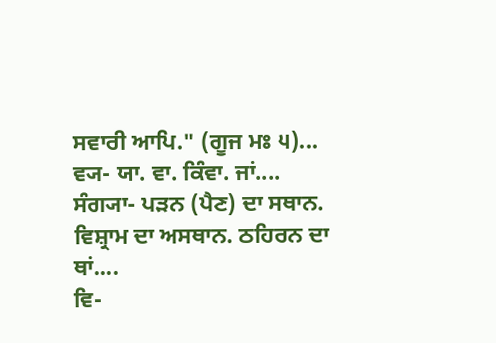ਸਵਾਰੀ ਆਪਿ." (ਗੂਜ ਮਃ ੫)...
ਵ੍ਯ- ਯਾ. ਵਾ. ਕਿੰਵਾ. ਜਾਂ....
ਸੰਗ੍ਯਾ- ਪੜਨ (ਪੈਣ) ਦਾ ਸਥਾਨ. ਵਿਸ਼੍ਰਾਮ ਦਾ ਅਸਥਾਨ. ਠਹਿਰਨ ਦਾ ਥਾਂ....
ਵਿ-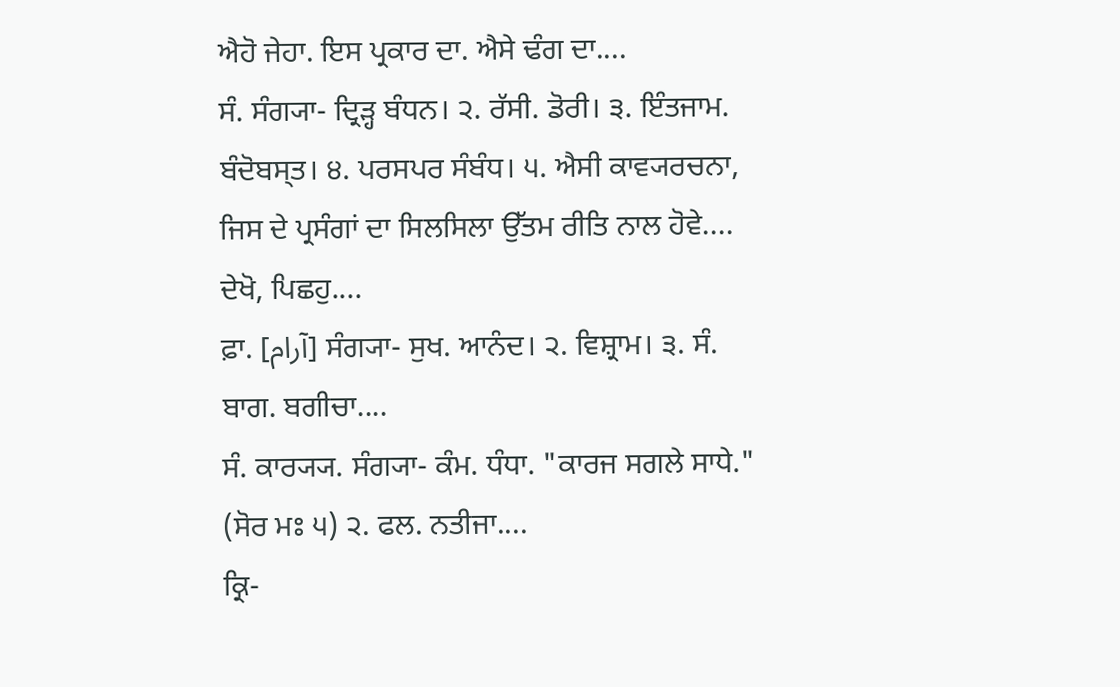ਐਹੋ ਜੇਹਾ. ਇਸ ਪ੍ਰਕਾਰ ਦਾ. ਐਸੇ ਢੰਗ ਦਾ....
ਸੰ. ਸੰਗ੍ਯਾ- ਦ੍ਰਿੜ੍ਹ ਬੰਧਨ। ੨. ਰੱਸੀ. ਡੋਰੀ। ੩. ਇੰਤਜਾਮ. ਬੰਦੋਬਸ੍ਤ। ੪. ਪਰਸਪਰ ਸੰਬੰਧ। ੫. ਐਸੀ ਕਾਵ੍ਯਰਚਨਾ, ਜਿਸ ਦੇ ਪ੍ਰਸੰਗਾਂ ਦਾ ਸਿਲਸਿਲਾ ਉੱਤਮ ਰੀਤਿ ਨਾਲ ਹੋਵੇ....
ਦੇਖੋ, ਪਿਛਹੁ....
ਫ਼ਾ. [آرام] ਸੰਗ੍ਯਾ- ਸੁਖ. ਆਨੰਦ। ੨. ਵਿਸ਼੍ਰਾਮ। ੩. ਸੰ. ਬਾਗ. ਬਗੀਚਾ....
ਸੰ. ਕਾਰ੍ਯ੍ਯ. ਸੰਗ੍ਯਾ- ਕੰਮ. ਧੰਧਾ. "ਕਾਰਜ ਸਗਲੇ ਸਾਧੇ." (ਸੋਰ ਮਃ ੫) ੨. ਫਲ. ਨਤੀਜਾ....
ਕ੍ਰਿ-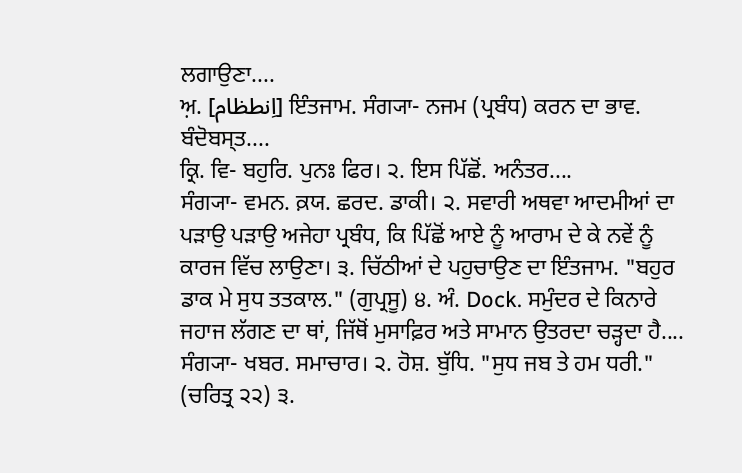ਲਗਾਉਣਾ....
ਅ਼. [اِنطظام] ਇੰਤਜਾਮ. ਸੰਗ੍ਯਾ- ਨਜਮ (ਪ੍ਰਬੰਧ) ਕਰਨ ਦਾ ਭਾਵ. ਬੰਦੋਬਸ੍ਤ....
ਕ੍ਰਿ. ਵਿ- ਬਹੁਰਿ. ਪੁਨਃ ਫਿਰ। ੨. ਇਸ ਪਿੱਛੋਂ. ਅਨੰਤਰ....
ਸੰਗ੍ਯਾ- ਵਮਨ. ਕ਼ਯ. ਛਰਦ. ਡਾਕੀ। ੨. ਸਵਾਰੀ ਅਥਵਾ ਆਦਮੀਆਂ ਦਾ ਪੜਾਉ ਪੜਾਉ ਅਜੇਹਾ ਪ੍ਰਬੰਧ, ਕਿ ਪਿੱਛੋਂ ਆਏ ਨੂੰ ਆਰਾਮ ਦੇ ਕੇ ਨਵੇਂ ਨੂੰ ਕਾਰਜ ਵਿੱਚ ਲਾਉਣਾ। ੩. ਚਿੱਠੀਆਂ ਦੇ ਪਹੁਚਾਉਣ ਦਾ ਇੰਤਜਾਮ. "ਬਹੁਰ ਡਾਕ ਮੇ ਸੁਧ ਤਤਕਾਲ." (ਗੁਪ੍ਰਸੂ) ੪. ਅੰ. Dock. ਸਮੁੰਦਰ ਦੇ ਕਿਨਾਰੇ ਜਹਾਜ ਲੱਗਣ ਦਾ ਥਾਂ, ਜਿੱਥੋਂ ਮੁਸਾਫ਼ਿਰ ਅਤੇ ਸਾਮਾਨ ਉਤਰਦਾ ਚੜ੍ਹਦਾ ਹੈ....
ਸੰਗ੍ਯਾ- ਖਬਰ. ਸਮਾਚਾਰ। ੨. ਹੋਸ਼. ਬੁੱਧਿ. "ਸੁਧ ਜਬ ਤੇ ਹਮ ਧਰੀ." (ਚਰਿਤ੍ਰ ੨੨) ੩.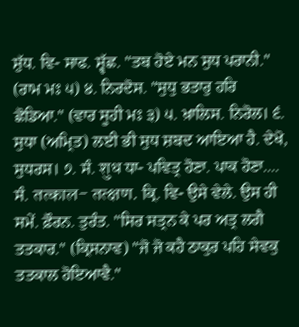ਸ਼ੁੱਧ. ਵਿ- ਸਾਫ. ਸ਼੍ਵੱਛ. "ਤਬ ਹੋਏ ਮਨ ਸੁਧ ਪਰਾਨੀ." (ਰਾਮ ਮਃ ੫) ੪. ਨਿਰਦੋਸ. "ਸੁਧੁ ਭਤਾਰੁ ਹਰਿ ਛੋਡਿਆ." (ਵਾਰ ਸੂਹੀ ਮਃ ੩) ੫. ਖ਼ਾਲਿਸ. ਨਿਰੋਲ। ੬. ਸੁਧਾ (ਅਮ੍ਰਿਤ) ਲਈ ਭੀ ਸੁਧ ਸ਼ਬਦ ਆਇਆ ਹੈ. ਦੇਖੋ, ਸੁਧਰਸ। ੭. ਸੰ. शुध ਧਾ- ਪਵਿਤ੍ਰ ਹੋਣਾ. ਪਾਕ ਹੋਣਾ....
ਸੰ. तत्काल- तत्क्षण. ਕ੍ਰਿ. ਵਿ- ਉਸੇ ਵੇਲੇ. ਉਸ ਹੀ ਸਮੇਂ. ਫ਼ੌਰਨ. ਤੁਰੰਤ. "ਸਿਰ ਸਤ੍ਰਨ ਕੇ ਪਰ ਅਤ੍ਰ ਲਗੈ ਤਤਕਾਰ." (ਕ੍ਰਿਸਨਾਵ) "ਜੋ ਜੋ ਕਹੈ ਠਾਕੁਰ ਪਹਿ ਸੇਵਕੁ ਤਤਕਾਲ ਹੋਇਆਵੈ."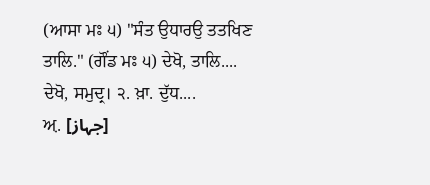(ਆਸਾ ਮਃ ੫) "ਸੰਤ ਉਧਾਰਉ ਤਤਖਿਣ ਤਾਲਿ." (ਗੌਂਡ ਮਃ ੫) ਦੇਖੋ, ਤਾਲਿ....
ਦੇਖੋ, ਸਮੁਦ੍ਰ। ੨. ਖ਼ਾ. ਦੁੱਧ....
ਅ਼. [جہاز]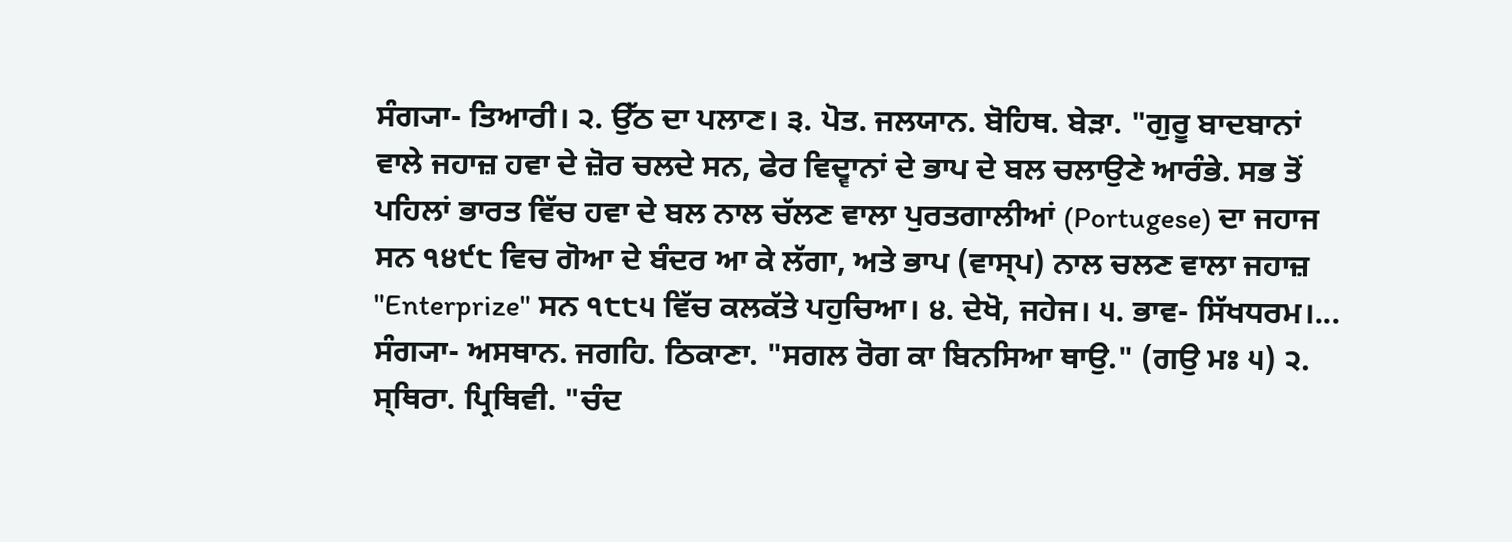ਸੰਗ੍ਯਾ- ਤਿਆਰੀ। ੨. ਉੱਠ ਦਾ ਪਲਾਣ। ੩. ਪੋਤ. ਜਲਯਾਨ. ਬੋਹਿਥ. ਬੇੜਾ. "ਗੁਰੂ ਬਾਦਬਾਨਾਂ ਵਾਲੇ ਜਹਾਜ਼ ਹਵਾ ਦੇ ਜ਼ੋਰ ਚਲਦੇ ਸਨ, ਫੇਰ ਵਿਦ੍ਵਾਨਾਂ ਦੇ ਭਾਪ ਦੇ ਬਲ ਚਲਾਉਣੇ ਆਰੰਭੇ. ਸਭ ਤੋਂ ਪਹਿਲਾਂ ਭਾਰਤ ਵਿੱਚ ਹਵਾ ਦੇ ਬਲ ਨਾਲ ਚੱਲਣ ਵਾਲਾ ਪੁਰਤਗਾਲੀਆਂ (Portugese) ਦਾ ਜਹਾਜ ਸਨ ੧੪੯੮ ਵਿਚ ਗੋਆ ਦੇ ਬੰਦਰ ਆ ਕੇ ਲੱਗਾ, ਅਤੇ ਭਾਪ (ਵਾਸ੍ਪ) ਨਾਲ ਚਲਣ ਵਾਲਾ ਜਹਾਜ਼ "Enterprize" ਸਨ ੧੮੮੫ ਵਿੱਚ ਕਲਕੱਤੇ ਪਹੁਚਿਆ। ੪. ਦੇਖੋ, ਜਹੇਜ। ੫. ਭਾਵ- ਸਿੱਖਧਰਮ।...
ਸੰਗ੍ਯਾ- ਅਸਥਾਨ. ਜਗਹਿ. ਠਿਕਾਣਾ. "ਸਗਲ ਰੋਗ ਕਾ ਬਿਨਸਿਆ ਥਾਉ." (ਗਉ ਮਃ ੫) ੨. ਸ੍ਥਿਰਾ. ਪ੍ਰਿਥਿਵੀ. "ਚੰਦ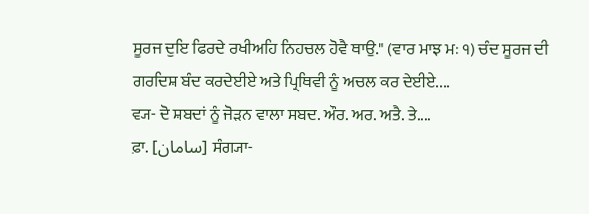ਸੂਰਜ ਦੁਇ ਫਿਰਦੇ ਰਖੀਅਹਿ ਨਿਹਚਲ ਹੋਵੈ ਥਾਉ." (ਵਾਰ ਮਾਝ ਮਃ ੧) ਚੰਦ ਸੂਰਜ ਦੀ ਗਰਦਿਸ਼ ਬੰਦ ਕਰਦੇਈਏ ਅਤੇ ਪ੍ਰਿਥਿਵੀ ਨੂੰ ਅਚਲ ਕਰ ਦੇਈਏ....
ਵ੍ਯ- ਦੋ ਸ਼ਬਦਾਂ ਨੂੰ ਜੋੜਨ ਵਾਲਾ ਸਬਦ. ਔਰ. ਅਰ. ਅਤੈ. ਤੇ....
ਫ਼ਾ. [سامان] ਸੰਗ੍ਯਾ-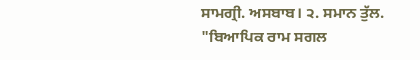ਸਾਮਗ੍ਰੀ. ਅਸਬਾਬ। ੨. ਸਮਾਨ ਤੁੱਲ. "ਬਿਆਪਿਕ ਰਾਮ ਸਗਲ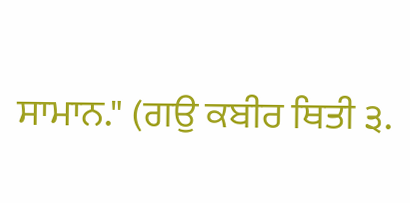ਸਾਮਾਨ." (ਗਉ ਕਬੀਰ ਥਿਤੀ ੩.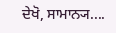ਦੇਖੋ, ਸਾਮਾਨ੍ਯ....